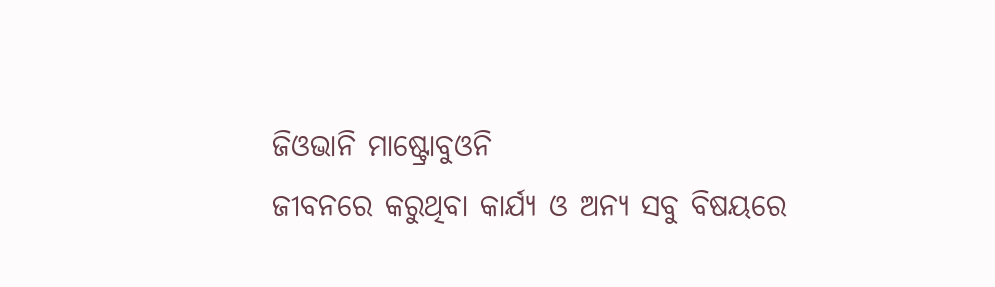ଜିଓଭାନି ମାଷ୍ଟ୍ରୋବୁଓନି
ଜୀବନରେ କରୁଥିବା କାର୍ଯ୍ୟ ଓ ଅନ୍ୟ ସବୁ ବିଷୟରେ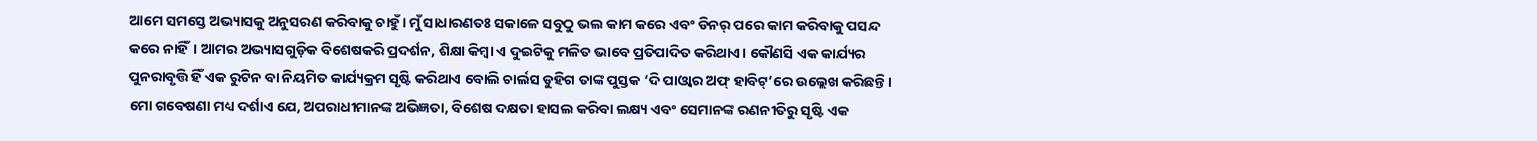ଆମେ ସମସ୍ତେ ଅଭ୍ୟାସକୁ ଅନୁସରଣ କରିବାକୁ ଚାହୁଁ। ମୁଁ ସାଧାରଣତଃ ସକାଳେ ସବୁଠୁ ଭଲ କାମ କରେ ଏବଂ ଡିନର୍ ପରେ କାମ କରିବାକୁ ପସନ୍ଦ କରେ ନାହିଁ। ଆମର ଅଭ୍ୟାସଗୁଡ଼ିକ ବିଶେଷକରି ପ୍ରଦର୍ଶନ, ଶିକ୍ଷା କିମ୍ବା ଏ ଦୁଇଟିକୁ ମଳିତ ଭାବେ ପ୍ରତିପାଦିତ କରିଥାଏ। କୌଣସି ଏକ କାର୍ଯ୍ୟର ପୁନରାବୃତ୍ତି ହିଁ ଏକ ରୁଟିନ ବା ନିୟମିତ କାର୍ଯ୍ୟକ୍ରମ ସୃଷ୍ଟି କରିଥାଏ ବୋଲି ଚାର୍ଲସ ଡୁହିଗ ତାଙ୍କ ପୁସ୍ତକ ‘ଦି ପାଓ୍ବାର ଅଫ୍ ହାବିଟ୍’ରେ ଉଲ୍ଲେଖ କରିଛନ୍ତି। ମୋ ଗବେଷଣା ମଧ୍ୟ ଦର୍ଶାଏ ଯେ, ଅପରାଧୀମାନଙ୍କ ଅଭିଜ୍ଞତା, ବିଶେଷ ଦକ୍ଷତା ହାସଲ କରିବା ଲକ୍ଷ୍ୟ ଏବଂ ସେମାନଙ୍କ ରଣନୀତିରୁ ସୃଷ୍ଟି ଏକ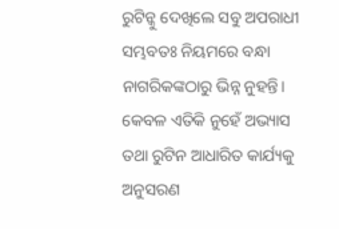ରୁଟିନ୍କୁ ଦେଖିଲେ ସବୁ ଅପରାଧୀ ସମ୍ଭବତଃ ନିୟମରେ ବନ୍ଧା ନାଗରିକଙ୍କଠାରୁ ଭିନ୍ନ ନୁହନ୍ତି। କେବଳ ଏତିକି ନୁହେଁ ଅଭ୍ୟାସ ତଥା ରୁଟିନ ଆଧାରିତ କାର୍ଯ୍ୟକୁ ଅନୁସରଣ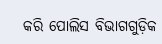କରି ପୋଲିସ ବିଭାଗଗୁଡ଼ିକ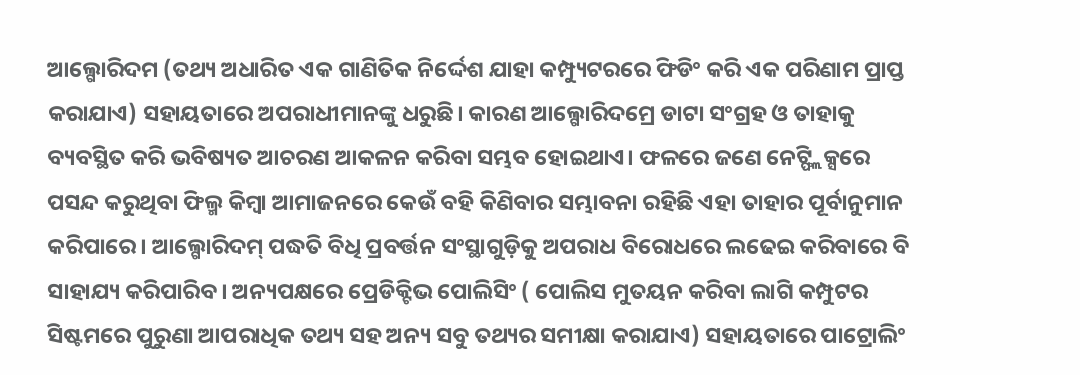ଆଲ୍ଗୋରିଦମ (ତଥ୍ୟ ଅଧାରିତ ଏକ ଗାଣିତିକ ନିର୍ଦ୍ଦେଶ ଯାହା କମ୍ପ୍ୟୁଟରରେ ଫିଡିଂ କରି ଏକ ପରିଣାମ ପ୍ରାପ୍ତ କରାଯାଏ) ସହାୟତାରେ ଅପରାଧୀମାନଙ୍କୁ ଧରୁଛି। କାରଣ ଆଲ୍ଗୋରିଦମ୍ରେ ଡାଟା ସଂଗ୍ରହ ଓ ତାହାକୁ ବ୍ୟବସ୍ଥିତ କରି ଭବିଷ୍ୟତ ଆଚରଣ ଆକଳନ କରିବା ସମ୍ଭବ ହୋଇଥାଏ। ଫଳରେ ଜଣେ ନେଟ୍ଫ୍ଲିକ୍ସରେ ପସନ୍ଦ କରୁଥିବା ଫିଲ୍ମ କିମ୍ବା ଆମାଜନରେ କେଉଁ ବହି କିଣିବାର ସମ୍ଭାବନା ରହିଛି ଏହା ତାହାର ପୂର୍ବାନୁମାନ କରିପାରେ। ଆଲ୍ଗୋରିଦମ୍ ପଦ୍ଧତି ବିଧି ପ୍ରବର୍ତ୍ତନ ସଂସ୍ଥାଗୁଡ଼ିକୁ ଅପରାଧ ବିରୋଧରେ ଲଢେଇ କରିବାରେ ବି ସାହାଯ୍ୟ କରିପାରିବ। ଅନ୍ୟପକ୍ଷରେ ପ୍ରେଡିକ୍ଟିଭ ପୋଲିସିଂ ( ପୋଲିସ ମୁତୟନ କରିବା ଲାଗି କମ୍ପୁଟର ସିଷ୍ଟମରେ ପୁରୁଣା ଆପରାଧିକ ତଥ୍ୟ ସହ ଅନ୍ୟ ସବୁ ତଥ୍ୟର ସମୀକ୍ଷା କରାଯାଏ) ସହାୟତାରେ ପାଟ୍ରୋଲିଂ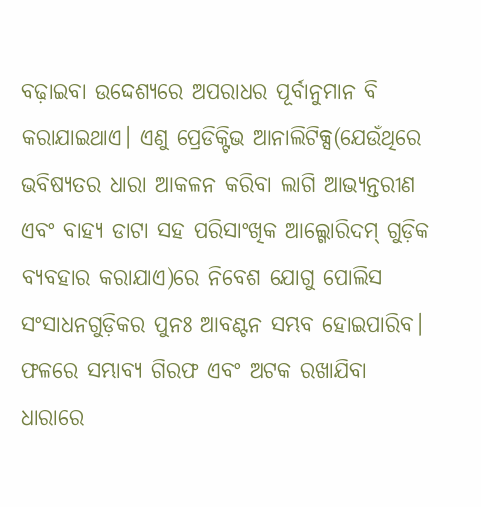ବଢ଼ାଇବା ଉଦ୍ଦେଶ୍ୟରେ ଅପରାଧର ପୂର୍ବାନୁମାନ ବି କରାଯାଇଥାଏ। ଏଣୁ ପ୍ରେଡିକ୍ଟିଭ ଆନାଲିଟିକ୍ସ(ଯେଉଁଥିରେ ଭବିଷ୍ୟତର ଧାରା ଆକଳନ କରିବା ଲାଗି ଆଭ୍ୟନ୍ତରୀଣ ଏବଂ ବାହ୍ୟ ଡାଟା ସହ ପରିସାଂଖିକ ଆଲ୍ଗୋରିଦମ୍ ଗୁଡ଼ିକ ବ୍ୟବହାର କରାଯାଏ)ରେ ନିବେଶ ଯୋଗୁ ପୋଲିସ ସଂସାଧନଗୁଡ଼ିକର ପୁନଃ ଆବଣ୍ଟନ ସମ୍ଭବ ହୋଇପାରିବ। ଫଳରେ ସମ୍ଭାବ୍ୟ ଗିରଫ ଏବଂ ଅଟକ ରଖାଯିବା ଧାରାରେ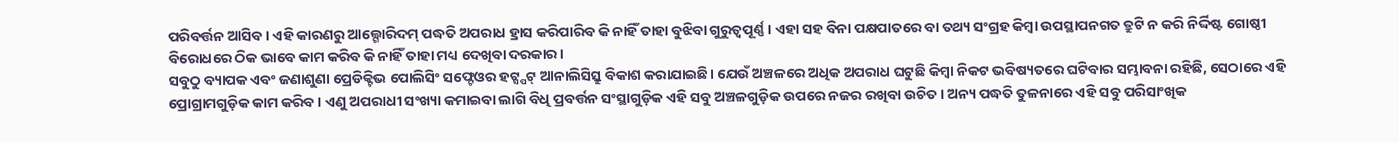ପରିବର୍ତ୍ତନ ଆସିବ। ଏହି କାରଣରୁ ଆଲ୍ଗୋରିଦମ୍ ପଦ୍ଧତି ଅପରାଧ ହ୍ରାସ କରିପାରିବ କି ନାହିଁ ତାହା ବୁଝିବା ଗୁରୁତ୍ୱପୂର୍ଣ୍ଣ। ଏହା ସହ ବିନା ପକ୍ଷପାତରେ ବା ତଥ୍ୟ ସଂଗ୍ରହ କିମ୍ବା ଉପସ୍ଥାପନଗତ ତ୍ରୁଟି ନ କରି ନିର୍ଦ୍ଦିଷ୍ଟ ଗୋଷ୍ଠୀ ବିରୋଧରେ ଠିକ ଭାବେ କାମ କରିବ କି ନାହିଁ ତାହା ମଧ୍ୟ ଦେଖିବା ଦରକାର।
ସବୁଠୁ ବ୍ୟାପକ ଏବଂ ଜଣାଶୁଣା ପ୍ରେଡିକ୍ଟିଭ ପୋଲିସିଂ ସଫ୍ଟେଓର ହଟ୍ସ୍ପଟ୍ ଆନାଲିସିସ୍ରୁ ବିକାଶ କରାଯାଇଛି। ଯେଉଁ ଅଞ୍ଚଳରେ ଅଧିକ ଅପରାଧ ଘଟୁଛି କିମ୍ବା ନିକଟ ଭବିଷ୍ୟତରେ ଘଟିବାର ସମ୍ଭାବନା ରହିଛି, ସେଠାରେ ଏହି ପ୍ରୋଗ୍ରାମଗୁଡ଼ିକ କାମ କରିବ। ଏଣୁ ଅପରାଧୀ ସଂଖ୍ୟା କମାଇବା ଲାଗି ବିଧି ପ୍ରବର୍ତ୍ତନ ସଂସ୍ଥାଗୁଡ଼ିକ ଏହି ସବୁ ଅଞ୍ଚଳଗୁଡ଼ିକ ଉପରେ ନଜର ରଖିବା ଉଚିତ। ଅନ୍ୟ ପଦ୍ଧତି ତୁଳନାରେ ଏହି ସବୁ ପରିସାଂଖିକ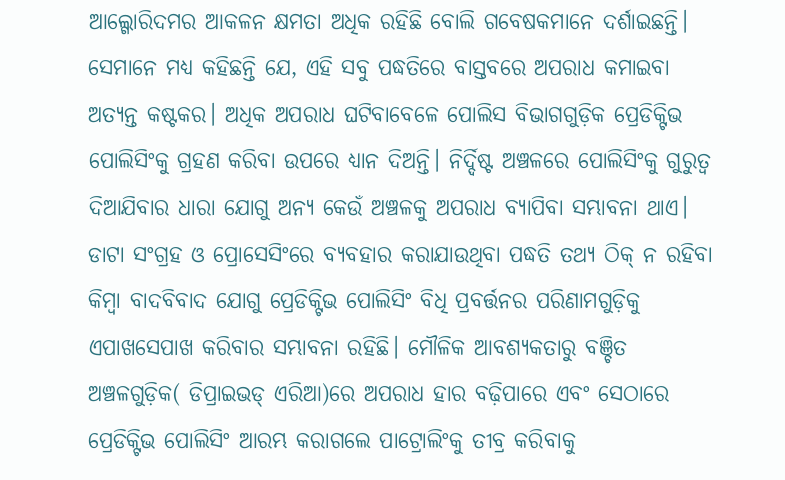ଆଲ୍ଗୋରିଦମର ଆକଳନ କ୍ଷମତା ଅଧିକ ରହିଛି ବୋଲି ଗବେଷକମାନେ ଦର୍ଶାଇଛନ୍ତି। ସେମାନେ ମଧ୍ୟ କହିଛନ୍ତି ଯେ, ଏହି ସବୁ ପଦ୍ଧତିରେ ବାସ୍ତବରେ ଅପରାଧ କମାଇବା ଅତ୍ୟନ୍ତ କଷ୍ଟକର। ଅଧିକ ଅପରାଧ ଘଟିବାବେଳେ ପୋଲିସ ବିଭାଗଗୁଡ଼ିକ ପ୍ରେଡିକ୍ଟିଭ ପୋଲିସିଂକୁ ଗ୍ରହଣ କରିବା ଉପରେ ଧ୍ୟାନ ଦିଅନ୍ତି। ନିର୍ଦ୍ଦିଷ୍ଟ ଅଞ୍ଚଳରେ ପୋଲିସିଂକୁ ଗୁରୁତ୍ୱ ଦିଆଯିବାର ଧାରା ଯୋଗୁ ଅନ୍ୟ କେଉଁ ଅଞ୍ଚଳକୁ ଅପରାଧ ବ୍ୟାପିବା ସମ୍ଭାବନା ଥାଏ। ଡାଟା ସଂଗ୍ରହ ଓ ପ୍ରୋସେସିଂରେ ବ୍ୟବହାର କରାଯାଉଥିବା ପଦ୍ଧତି ତଥ୍ୟ ଠିକ୍ ନ ରହିବା କିମ୍ବା ବାଦବିବାଦ ଯୋଗୁ ପ୍ରେଡିକ୍ଟିଭ ପୋଲିସିଂ ବିଧି ପ୍ରବର୍ତ୍ତନର ପରିଣାମଗୁଡ଼ିକୁ ଏପାଖସେପାଖ କରିବାର ସମ୍ଭାବନା ରହିଛି। ମୌଳିକ ଆବଶ୍ୟକତାରୁ ବଞ୍ଚିତ ଅଞ୍ଚଳଗୁଡ଼ିକ( ଡିପ୍ରାଇଭଡ୍ ଏରିଆ)ରେ ଅପରାଧ ହାର ବଢ଼ିପାରେ ଏବଂ ସେଠାରେ ପ୍ରେଡିକ୍ଟିଭ ପୋଲିସିଂ ଆରମ୍ଭ କରାଗଲେ ପାଟ୍ରୋଲିଂକୁ ତୀବ୍ର କରିବାକୁ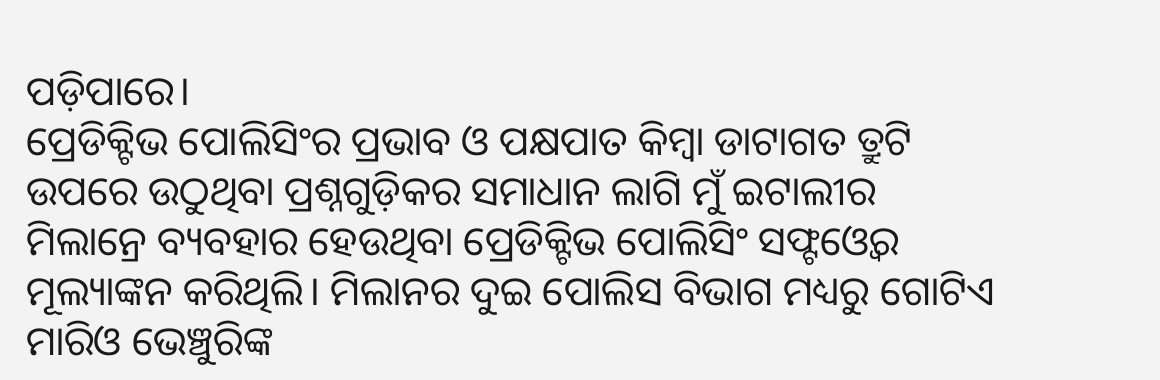ପଡ଼ିପାରେ।
ପ୍ରେଡିକ୍ଟିଭ ପୋଲିସିଂର ପ୍ରଭାବ ଓ ପକ୍ଷପାତ କିମ୍ବା ଡାଟାଗତ ତ୍ରୁଟି ଉପରେ ଉଠୁଥିବା ପ୍ରଶ୍ନଗୁଡ଼ିକର ସମାଧାନ ଲାଗି ମୁଁ ଇଟାଲୀର ମିଲାନ୍ରେ ବ୍ୟବହାର ହେଉଥିବା ପ୍ରେଡିକ୍ଟିଭ ପୋଲିସିଂ ସଫ୍ଟଓ୍ବେର ମୂଲ୍ୟାଙ୍କନ କରିଥିଲି। ମିଲାନର ଦୁଇ ପୋଲିସ ବିଭାଗ ମଧ୍ୟରୁ ଗୋଟିଏ ମାରିଓ ଭେଞ୍ଚୁରିଙ୍କ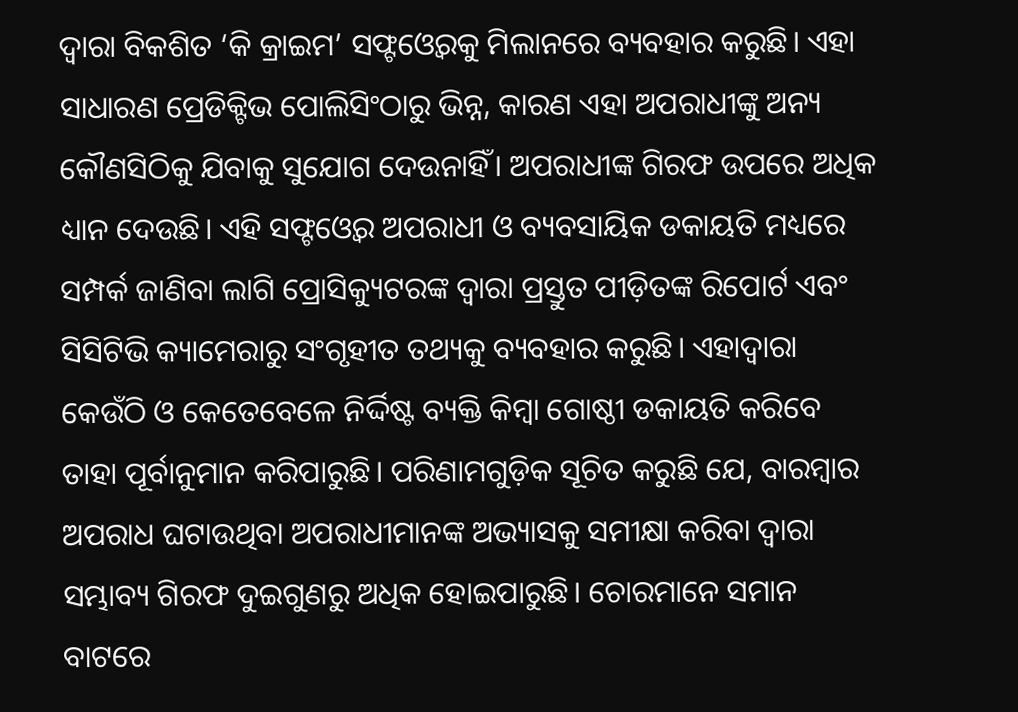ଦ୍ୱାରା ବିକଶିତ ‘କି କ୍ରାଇମ’ ସଫ୍ଟଓ୍ବେରକୁ ମିଲାନରେ ବ୍ୟବହାର କରୁଛି। ଏହା ସାଧାରଣ ପ୍ରେଡିକ୍ଟିଭ ପୋଲିସିଂଠାରୁ ଭିନ୍ନ, କାରଣ ଏହା ଅପରାଧୀଙ୍କୁ ଅନ୍ୟ କୌଣସିଠିକୁ ଯିବାକୁ ସୁଯୋଗ ଦେଉନାହିଁ। ଅପରାଧୀଙ୍କ ଗିରଫ ଉପରେ ଅଧିକ ଧ୍ୟାନ ଦେଉଛି। ଏହି ସଫ୍ଟଓ୍ବେର ଅପରାଧୀ ଓ ବ୍ୟବସାୟିକ ଡକାୟତି ମଧ୍ୟରେ ସମ୍ପର୍କ ଜାଣିବା ଲାଗି ପ୍ରୋସିକ୍ୟୁଟରଙ୍କ ଦ୍ୱାରା ପ୍ରସ୍ତୁତ ପୀଡ଼ିତଙ୍କ ରିପୋର୍ଟ ଏବଂ ସିସିଟିଭି କ୍ୟାମେରାରୁ ସଂଗୃହୀତ ତଥ୍ୟକୁ ବ୍ୟବହାର କରୁଛି। ଏହାଦ୍ୱାରା କେଉଁଠି ଓ କେତେବେଳେ ନିର୍ଦ୍ଦିଷ୍ଟ ବ୍ୟକ୍ତି କିମ୍ବା ଗୋଷ୍ଠୀ ଡକାୟତି କରିବେ ତାହା ପୂର୍ବାନୁମାନ କରିପାରୁଛି। ପରିଣାମଗୁଡ଼ିକ ସୂଚିତ କରୁଛି ଯେ, ବାରମ୍ବାର ଅପରାଧ ଘଟାଉଥିବା ଅପରାଧୀମାନଙ୍କ ଅଭ୍ୟାସକୁ ସମୀକ୍ଷା କରିବା ଦ୍ୱାରା ସମ୍ଭାବ୍ୟ ଗିରଫ ଦୁଇଗୁଣରୁ ଅଧିକ ହୋଇପାରୁଛି। ଚୋରମାନେ ସମାନ ବାଟରେ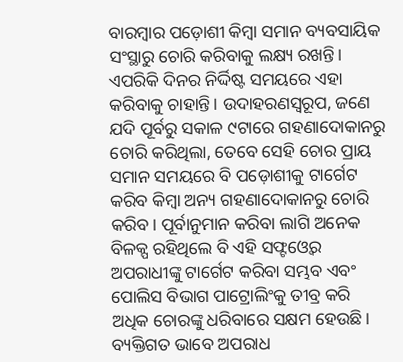ବାରମ୍ବାର ପଡ଼ୋଶୀ କିମ୍ବା ସମାନ ବ୍ୟବସାୟିକ ସଂସ୍ଥାରୁ ଚୋରି କରିବାକୁ ଲକ୍ଷ୍ୟ ରଖନ୍ତି। ଏପରିକି ଦିନର ନିର୍ଦ୍ଦିଷ୍ଟ ସମୟରେ ଏହା କରିବାକୁ ଚାହାନ୍ତି। ଉଦାହରଣସ୍ବରୂପ, ଜଣେ ଯଦି ପୂର୍ବରୁ ସକାଳ ୯ଟାରେ ଗହଣାଦୋକାନରୁ ଚୋରି କରିଥିଲା, ତେବେ ସେହି ଚୋର ପ୍ରାୟ ସମାନ ସମୟରେ ବି ପଡ଼ୋଶୀକୁ ଟାର୍ଗେଟ କରିବ କିମ୍ବା ଅନ୍ୟ ଗହଣାଦୋକାନରୁ ଚୋରି କରିବ। ପୂର୍ବାନୁମାନ କରିବା ଲାଗି ଅନେକ ବିଳକ୍ପ ରହିଥିଲେ ବି ଏହି ସଫ୍ଟଓ୍ବେର ଅପରାଧୀଙ୍କୁ ଟାର୍ଗେଟ କରିବା ସମ୍ଭବ ଏବଂ ପୋଲିସ ବିଭାଗ ପାଟ୍ରୋଲିଂକୁ ତୀବ୍ର କରି ଅଧିକ ଚୋରଙ୍କୁ ଧରିବାରେ ସକ୍ଷମ ହେଉଛି। ବ୍ୟକ୍ତିଗତ ଭାବେ ଅପରାଧ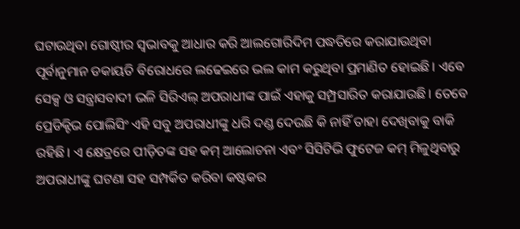ଘଟାଉଥିବା ଗୋଷ୍ଠୀର ସ୍ବଭାବକୁ ଆଧାର କରି ଆଲଗୋରିଦିମ ପଦ୍ଧତିରେ କରାଯାଉଥିବା ପୂର୍ବାନୁମାନ ଡକାୟତି ବିରୋଧରେ ଲଢେଇରେ ଭଲ କାମ କରୁଥିବା ପ୍ରମାଣିତ ହୋଇଛି। ଏବେ ସେକ୍ସ ଓ ସନ୍ତ୍ରାସବାଦୀ ଭଳି ସିରିଏଲ୍ ଅପରାଧୀଙ୍କ ପାଇଁ ଏହାକୁ ସମ୍ପ୍ରସାରିତ କରାଯାଉଛି। ତେବେ ପ୍ରେଡିକ୍ଟିଭ ପୋଲିସିଂ ଏହି ସବୁ ଅପରାଧୀଙ୍କୁ ଧରି ଦଣ୍ଡ ଦେଉଛି କି ନାହିଁ ତାହା ଦେଖିବାକୁ ବାକି ରହିଛି। ଏ କ୍ଷେତ୍ରରେ ପୀଡ଼ିତଙ୍କ ସହ କମ୍ ଆଲୋଚନା ଏବଂ ସିସିଟିଭି ଫୁଟେଜ କମ୍ ମିଳୁଥିବାରୁ ଅପରାଧୀଙ୍କୁ ଘଟଣା ସହ ସମ୍ପର୍କିତ କରିବା କଷ୍ଟକର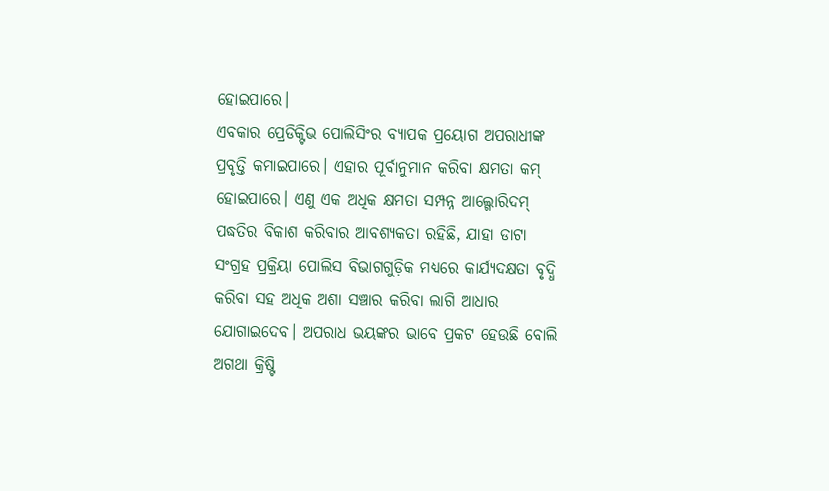ହୋଇପାରେ।
ଏବକାର ପ୍ରେଡିକ୍ଟିଭ ପୋଲିସିଂର ବ୍ୟାପକ ପ୍ରୟୋଗ ଅପରାଧୀଙ୍କ ପ୍ରବୃତ୍ତି କମାଇପାରେ। ଏହାର ପୂର୍ବାନୁମାନ କରିବା କ୍ଷମତା କମ୍ ହୋଇପାରେ। ଏଣୁ ଏକ ଅଧିକ କ୍ଷମତା ସମ୍ପନ୍ନ ଆଲ୍ଗୋରିଦମ୍ ପଦ୍ଧତିର ବିକାଶ କରିବାର ଆବଶ୍ୟକତା ରହିଛି, ଯାହା ଡାଟା ସଂଗ୍ରହ ପ୍ରକ୍ରିୟା ପୋଲିସ ବିଭାଗଗୁଡ଼ିକ ମଧ୍ୟରେ କାର୍ଯ୍ୟଦକ୍ଷତା ବୃଦ୍ଧି କରିବା ସହ ଅଧିକ ଅଶା ସଞ୍ଚାର କରିବା ଲାଗି ଆଧାର ଯୋଗାଇଦେବ। ଅପରାଧ ଭୟଙ୍କର ଭାବେ ପ୍ରକଟ ହେଉଛି ବୋଲି ଅଗଥା କ୍ରିଷ୍ଟି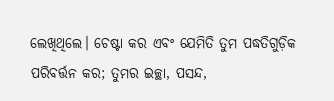ଲେଖିଥିଲେ। ଚେଷ୍ଟା କର ଏବଂ ଯେମିତି ତୁମ ପଦ୍ଧତିଗୁଡ଼ିକ ପରିବର୍ତ୍ତନ କର; ତୁମର ଇଚ୍ଛା, ପସନ୍ଦ,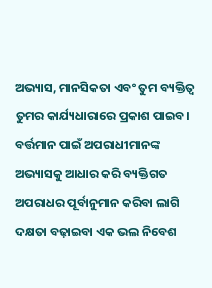ଅଭ୍ୟାସ, ମାନସିକତା ଏବଂ ତୁମ ବ୍ୟକ୍ତିତ୍ୱ ତୁମର କାର୍ଯ୍ୟଧାରାରେ ପ୍ରକାଶ ପାଇବ। ବର୍ତ୍ତମାନ ପାଇଁ ଅପରାଧୀମାନଙ୍କ ଅଭ୍ୟାସକୁ ଆଧାର କରି ବ୍ୟକ୍ତିଗତ ଅପରାଧର ପୂର୍ବାନୁମାନ କରିବା ଲାଗି ଦକ୍ଷତା ବଢ଼ାଇବା ଏକ ଭଲ ନିବେଶ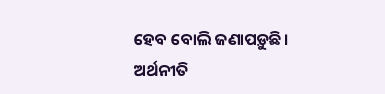ହେବ ବୋଲି ଜଣାପଡ଼ୁଛି।
ଅର୍ଥନୀତି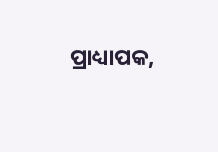ପ୍ରାଧ୍ୟାପକ,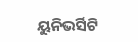ୟୁନିଭର୍ସିଟି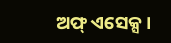ଅଫ୍ ଏସେକ୍ସ।